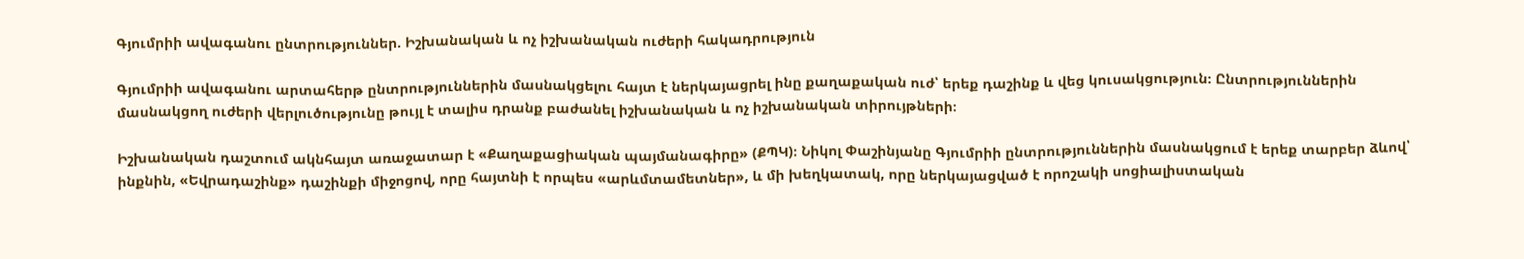Գյումրիի ավագանու ընտրություններ. Իշխանական և ոչ իշխանական ուժերի հակադրություն

Գյումրիի ավագանու արտահերթ ընտրություններին մասնակցելու հայտ է ներկայացրել ինը քաղաքական ուժ՝ երեք դաշինք և վեց կուսակցություն։ Ընտրություններին մասնակցող ուժերի վերլուծությունը թույլ է տալիս դրանք բաժանել իշխանական և ոչ իշխանական տիրույթների։

Իշխանական դաշտում ակնհայտ առաջատար է «Քաղաքացիական պայմանագիրը» (ՔՊԿ)։ Նիկոլ Փաշինյանը Գյումրիի ընտրություններին մասնակցում է երեք տարբեր ձևով՝ ինքնին, «Եվրադաշինք» դաշինքի միջոցով, որը հայտնի է որպես «արևմտամետներ», և մի խեղկատակ, որը ներկայացված է որոշակի սոցիալիստական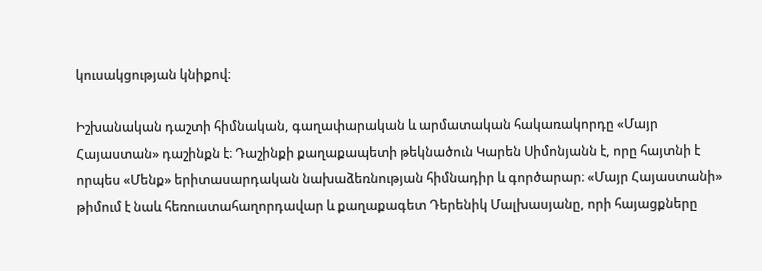կուսակցության կնիքով։

Իշխանական դաշտի հիմնական, գաղափարական և արմատական հակառակորդը «Մայր Հայաստան» դաշինքն է։ Դաշինքի քաղաքապետի թեկնածուն Կարեն Սիմոնյանն է, որը հայտնի է որպես «Մենք» երիտասարդական նախաձեռնության հիմնադիր և գործարար։ «Մայր Հայաստանի» թիմում է նաև հեռուստահաղորդավար և քաղաքագետ Դերենիկ Մալխասյանը, որի հայացքները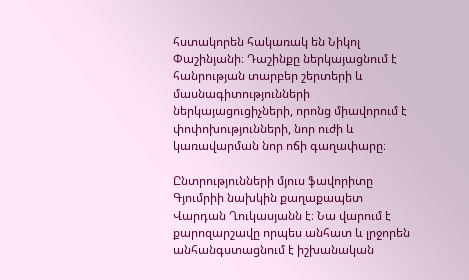հստակորեն հակառակ են Նիկոլ Փաշինյանի։ Դաշինքը ներկայացնում է հանրության տարբեր շերտերի և մասնագիտությունների ներկայացուցիչների, որոնց միավորում է փոփոխությունների, նոր ուժի և կառավարման նոր ոճի գաղափարը։

Ընտրությունների մյուս ֆավորիտը Գյումրիի նախկին քաղաքապետ Վարդան Ղուկասյանն է։ Նա վարում է քարոզարշավը որպես անհատ և լրջորեն անհանգստացնում է իշխանական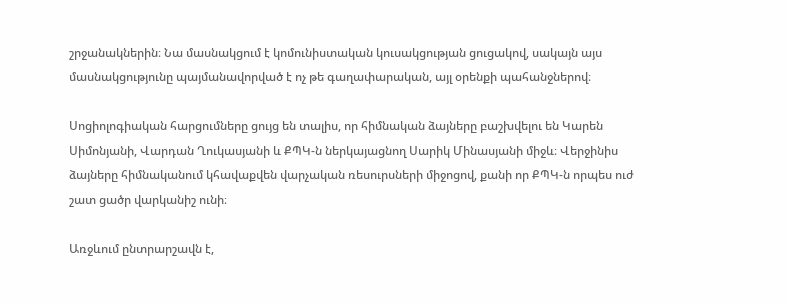շրջանակներին։ Նա մասնակցում է կոմունիստական կուսակցության ցուցակով, սակայն այս մասնակցությունը պայմանավորված է ոչ թե գաղափարական, այլ օրենքի պահանջներով։

Սոցիոլոգիական հարցումները ցույց են տալիս, որ հիմնական ձայները բաշխվելու են Կարեն Սիմոնյանի, Վարդան Ղուկասյանի և ՔՊԿ-ն ներկայացնող Սարիկ Մինասյանի միջև։ Վերջինիս ձայները հիմնականում կհավաքվեն վարչական ռեսուրսների միջոցով, քանի որ ՔՊԿ-ն որպես ուժ շատ ցածր վարկանիշ ունի։

Առջևում ընտրարշավն է,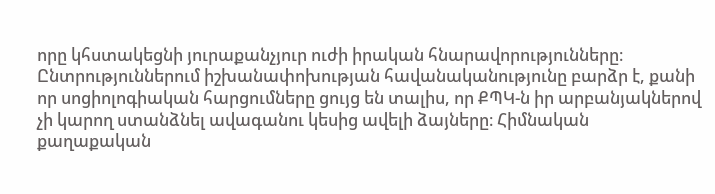որը կհստակեցնի յուրաքանչյուր ուժի իրական հնարավորությունները։ Ընտրություններում իշխանափոխության հավանականությունը բարձր է, քանի որ սոցիոլոգիական հարցումները ցույց են տալիս, որ ՔՊԿ-ն իր արբանյակներով չի կարող ստանձնել ավագանու կեսից ավելի ձայները։ Հիմնական քաղաքական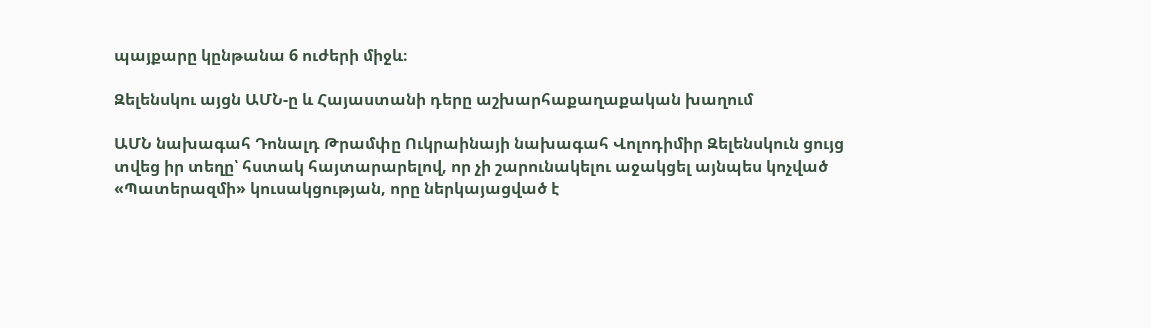պայքարը կընթանա 6 ուժերի միջև։

Զելենսկու այցն ԱՄՆ-ը և Հայաստանի դերը աշխարհաքաղաքական խաղում

ԱՄՆ նախագահ Դոնալդ Թրամփը Ուկրաինայի նախագահ Վոլոդիմիր Զելենսկուն ցույց տվեց իր տեղը՝ հստակ հայտարարելով, որ չի շարունակելու աջակցել այնպես կոչված «Պատերազմի» կուսակցության, որը ներկայացված է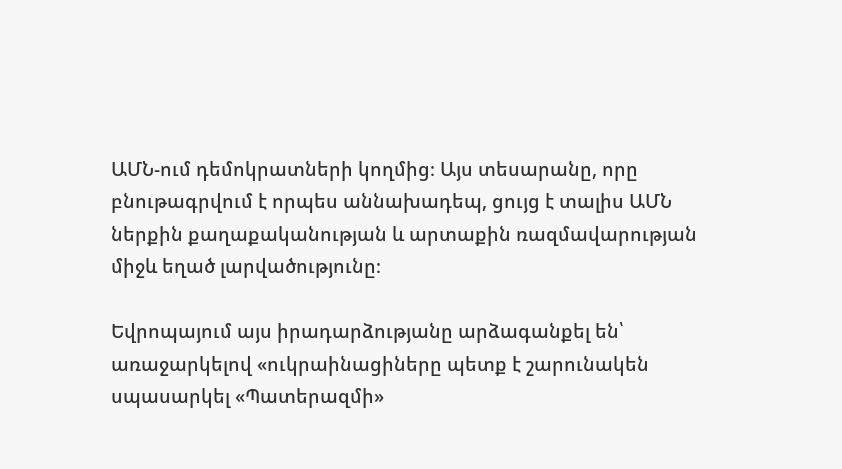ԱՄՆ-ում դեմոկրատների կողմից։ Այս տեսարանը, որը բնութագրվում է որպես աննախադեպ, ցույց է տալիս ԱՄՆ ներքին քաղաքականության և արտաքին ռազմավարության միջև եղած լարվածությունը։

Եվրոպայում այս իրադարձությանը արձագանքել են՝ առաջարկելով «ուկրաինացիները պետք է շարունակեն սպասարկել «Պատերազմի»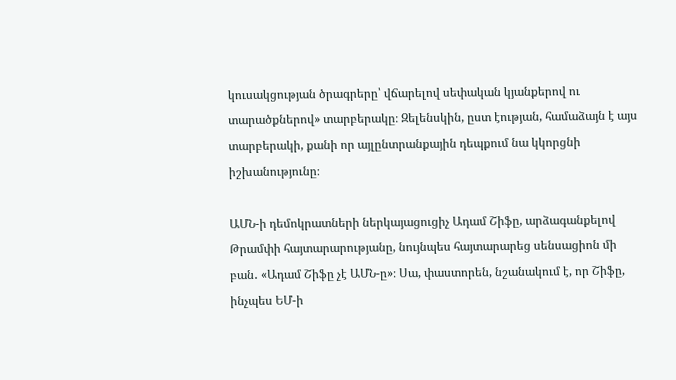կուսակցության ծրագրերը՝ վճարելով սեփական կյանքերով ու տարածքներով» տարբերակը։ Զելենսկին, ըստ էության, համաձայն է այս տարբերակի, քանի որ այլընտրանքային դեպքում նա կկորցնի իշխանությունը։

ԱՄՆ-ի դեմոկրատների ներկայացուցիչ Ադամ Շիֆը, արձագանքելով Թրամփի հայտարարությանը, նույնպես հայտարարեց սենսացիոն մի բան․ «Ադամ Շիֆը չէ ԱՄՆ-ը»։ Սա, փաստորեն, նշանակում է, որ Շիֆը, ինչպես ԵՄ-ի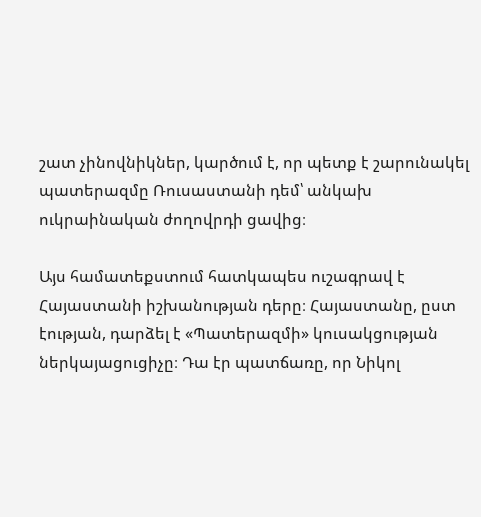շատ չինովնիկներ, կարծում է, որ պետք է շարունակել պատերազմը Ռուսաստանի դեմ՝ անկախ ուկրաինական ժողովրդի ցավից։

Այս համատեքստում հատկապես ուշագրավ է Հայաստանի իշխանության դերը։ Հայաստանը, ըստ էության, դարձել է «Պատերազմի» կուսակցության ներկայացուցիչը։ Դա էր պատճառը, որ Նիկոլ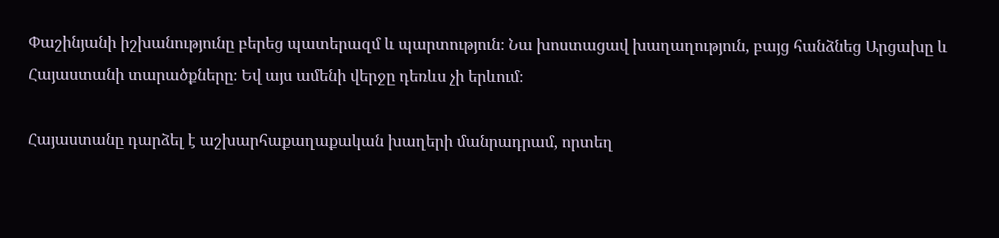Փաշինյանի իշխանությունը բերեց պատերազմ և պարտություն։ Նա խոստացավ խաղաղություն, բայց հանձնեց Արցախը և Հայաստանի տարածքները։ Եվ այս ամենի վերջը դեռևս չի երևում։

Հայաստանը դարձել է աշխարհաքաղաքական խաղերի մանրադրամ, որտեղ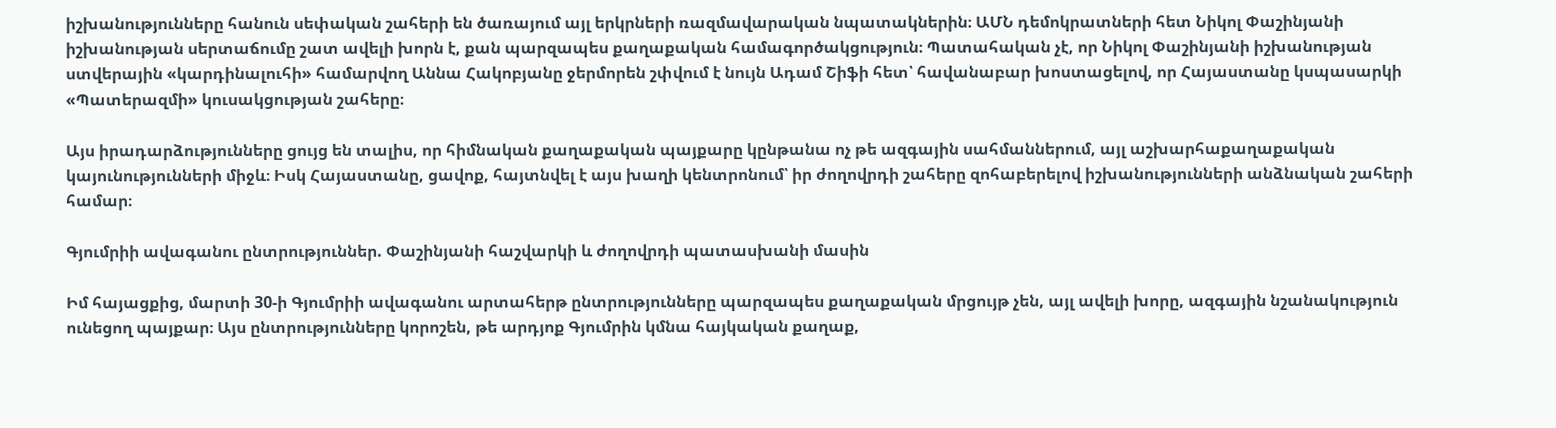իշխանությունները հանուն սեփական շահերի են ծառայում այլ երկրների ռազմավարական նպատակներին։ ԱՄՆ դեմոկրատների հետ Նիկոլ Փաշինյանի իշխանության սերտաճումը շատ ավելի խորն է, քան պարզապես քաղաքական համագործակցություն։ Պատահական չէ, որ Նիկոլ Փաշինյանի իշխանության ստվերային «կարդինալուհի» համարվող Աննա Հակոբյանը ջերմորեն շփվում է նույն Ադամ Շիֆի հետ՝ հավանաբար խոստացելով, որ Հայաստանը կսպասարկի «Պատերազմի» կուսակցության շահերը։

Այս իրադարձությունները ցույց են տալիս, որ հիմնական քաղաքական պայքարը կընթանա ոչ թե ազգային սահմաններում, այլ աշխարհաքաղաքական կայունությունների միջև։ Իսկ Հայաստանը, ցավոք, հայտնվել է այս խաղի կենտրոնում՝ իր ժողովրդի շահերը զոհաբերելով իշխանությունների անձնական շահերի համար։

Գյումրիի ավագանու ընտրություններ. Փաշինյանի հաշվարկի և ժողովրդի պատասխանի մասին

Իմ հայացքից, մարտի 30-ի Գյումրիի ավագանու արտահերթ ընտրությունները պարզապես քաղաքական մրցույթ չեն, այլ ավելի խորը, ազգային նշանակություն ունեցող պայքար։ Այս ընտրությունները կորոշեն, թե արդյոք Գյումրին կմնա հայկական քաղաք,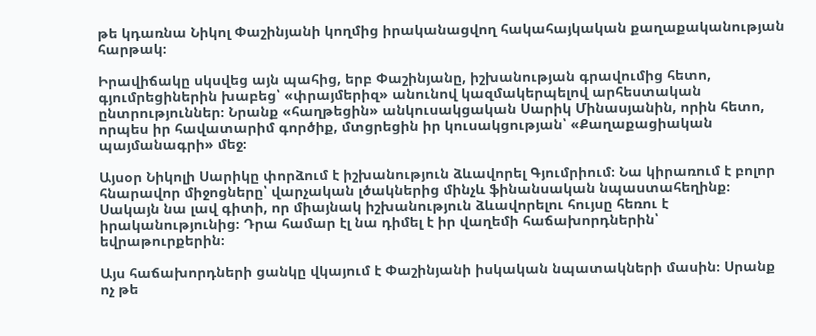թե կդառնա Նիկոլ Փաշինյանի կողմից իրականացվող հակահայկական քաղաքականության հարթակ։

Իրավիճակը սկսվեց այն պահից, երբ Փաշինյանը, իշխանության գրավումից հետո, գյումրեցիներին խաբեց՝ «փրայմերիզ» անունով կազմակերպելով արհեստական ընտրություններ։ Նրանք «հաղթեցին» անկուսակցական Սարիկ Մինասյանին, որին հետո, որպես իր հավատարիմ գործիք, մտցրեցին իր կուսակցության՝ «Քաղաքացիական պայմանագրի» մեջ։

Այսօր Նիկոլի Սարիկը փորձում է իշխանություն ձևավորել Գյումրիում։ Նա կիրառում է բոլոր հնարավոր միջոցները՝ վարչական լծակներից մինչև ֆինանսական նպաստահեղինք։ Սակայն նա լավ գիտի, որ միայնակ իշխանություն ձևավորելու հույսը հեռու է իրականությունից։ Դրա համար էլ նա դիմել է իր վաղեմի հաճախորդներին՝ եվրաթուրքերին։

Այս հաճախորդների ցանկը վկայում է Փաշինյանի իսկական նպատակների մասին։ Սրանք ոչ թե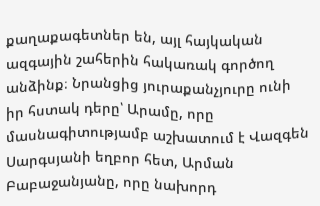քաղաքագետներ են, այլ հայկական ազգային շահերին հակառակ գործող անձինք։ Նրանցից յուրաքանչյուրը ունի իր հստակ դերը՝ Արամը, որը մասնագիտությամբ աշխատում է Վազգեն Սարգսյանի եղբոր հետ, Արման Բաբաջանյանը, որը նախորդ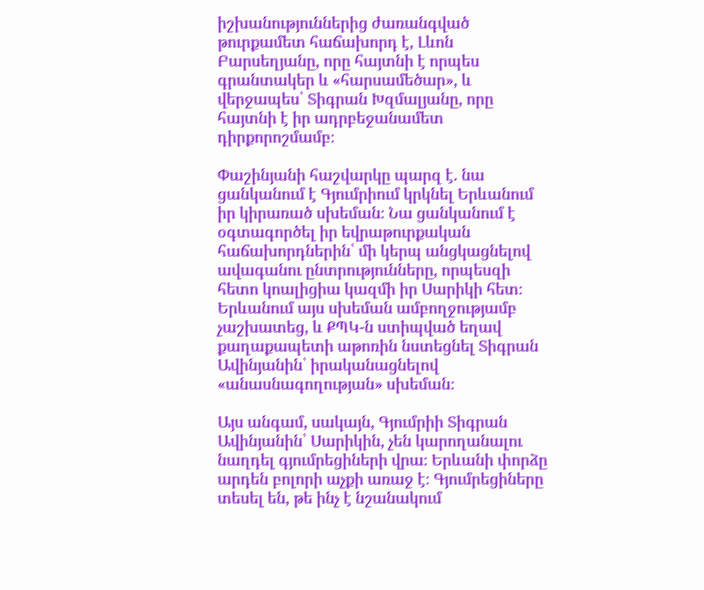իշխանություններից ժառանգված թուրքամետ հաճախորդ է, Լևոն Բարսեղյանը, որը հայտնի է որպես գրանտակեր և «հարսամեծար», և վերջապես՝ Տիգրան Խզմալյանը, որը հայտնի է իր ադրբեջանամետ դիրքորոշմամբ։

Փաշինյանի հաշվարկը պարզ է. նա ցանկանում է Գյումրիում կրկնել Երևանում իր կիրառած սխեման։ Նա ցանկանում է օգտագործել իր եվրաթուրքական հաճախորդներին՝ մի կերպ անցկացնելով ավագանու ընտրությունները, որպեսզի հետո կոալիցիա կազմի իր Սարիկի հետ։ Երևանում այս սխեման ամբողջությամբ չաշխատեց, և ՔՊԿ-ն ստիպված եղավ քաղաքապետի աթոռին նստեցնել Տիգրան Ավինյանին՝ իրականացնելով «անասնագողության» սխեման։

Այս անգամ, սակայն, Գյումրիի Տիգրան Ավինյանին՝ Սարիկին, չեն կարողանալու նաղդել գյումրեցիների վրա։ Երևանի փորձը արդեն բոլորի աչքի առաջ է։ Գյումրեցիները տեսել են, թե ինչ է նշանակում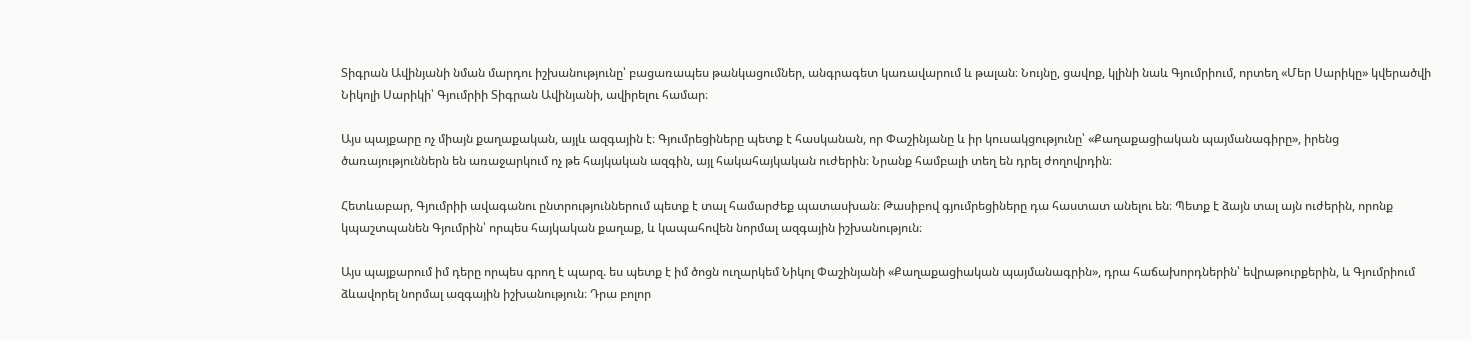Տիգրան Ավինյանի նման մարդու իշխանությունը՝ բացառապես թանկացումներ, անգրագետ կառավարում և թալան։ Նույնը, ցավոք, կլինի նաև Գյումրիում, որտեղ «Մեր Սարիկը» կվերածվի Նիկոլի Սարիկի՝ Գյումրիի Տիգրան Ավինյանի, ավիրելու համար։

Այս պայքարը ոչ միայն քաղաքական, այլև ազգային է։ Գյումրեցիները պետք է հասկանան, որ Փաշինյանը և իր կուսակցությունը՝ «Քաղաքացիական պայմանագիրը», իրենց ծառայություններն են առաջարկում ոչ թե հայկական ազգին, այլ հակահայկական ուժերին։ Նրանք համբալի տեղ են դրել ժողովրդին։

Հետևաբար, Գյումրիի ավագանու ընտրություններում պետք է տալ համարժեք պատասխան։ Թասիբով գյումրեցիները դա հաստատ անելու են։ Պետք է ձայն տալ այն ուժերին, որոնք կպաշտպանեն Գյումրին՝ որպես հայկական քաղաք, և կապահովեն նորմալ ազգային իշխանություն։

Այս պայքարում իմ դերը որպես գրող է պարզ. ես պետք է իմ ծոցն ուղարկեմ Նիկոլ Փաշինյանի «Քաղաքացիական պայմանագրին», դրա հաճախորդներին՝ եվրաթուրքերին, և Գյումրիում ձևավորել նորմալ ազգային իշխանություն։ Դրա բոլոր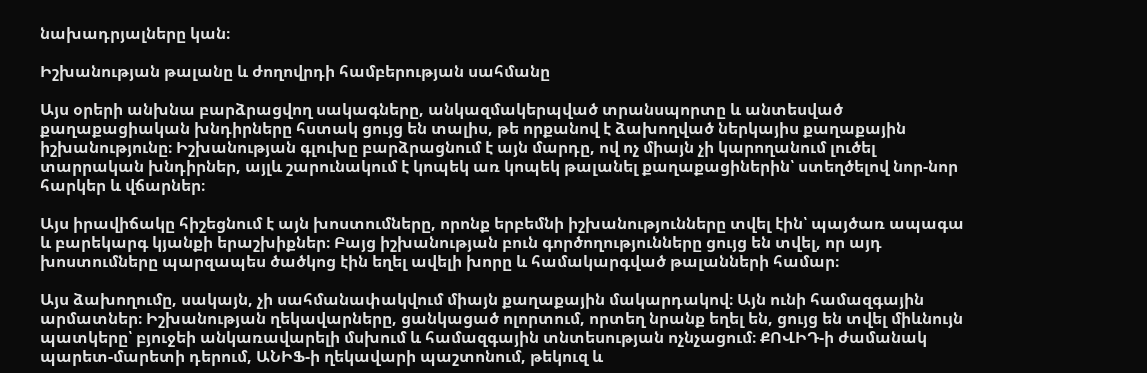նախադրյալները կան։

Իշխանության թալանը և ժողովրդի համբերության սահմանը

Այս օրերի անխնա բարձրացվող սակագները, անկազմակերպված տրանսպորտը և անտեսված քաղաքացիական խնդիրները հստակ ցույց են տալիս, թե որքանով է ձախողված ներկայիս քաղաքային իշխանությունը։ Իշխանության գլուխը բարձրացնում է այն մարդը, ով ոչ միայն չի կարողանում լուծել տարրական խնդիրներ, այլև շարունակում է կոպեկ առ կոպեկ թալանել քաղաքացիներին՝ ստեղծելով նոր-նոր հարկեր և վճարներ։

Այս իրավիճակը հիշեցնում է այն խոստումները, որոնք երբեմնի իշխանությունները տվել էին՝ պայծառ ապագա և բարեկարգ կյանքի երաշխիքներ։ Բայց իշխանության բուն գործողությունները ցույց են տվել, որ այդ խոստումները պարզապես ծածկոց էին եղել ավելի խորը և համակարգված թալանների համար։

Այս ձախողումը, սակայն, չի սահմանափակվում միայն քաղաքային մակարդակով։ Այն ունի համազգային արմատներ։ Իշխանության ղեկավարները, ցանկացած ոլորտում, որտեղ նրանք եղել են, ցույց են տվել միևնույն պատկերը՝ բյուջեի անկառավարելի մսխում և համազգային տնտեսության ոչնչացում։ ՔՈՎԻԴ-ի ժամանակ պարետ-մարետի դերում, ԱՆԻՖ-ի ղեկավարի պաշտոնում, թեկուզ և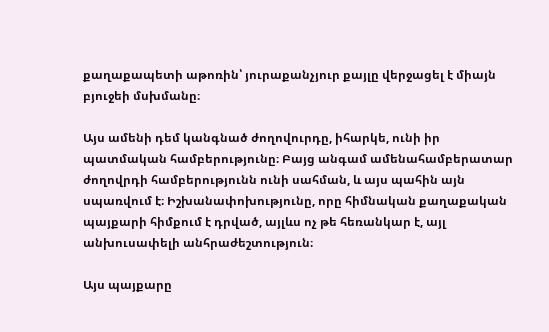քաղաքապետի աթոռին՝ յուրաքանչյուր քայլը վերջացել է միայն բյուջեի մսխմանը։

Այս ամենի դեմ կանգնած ժողովուրդը, իհարկե, ունի իր պատմական համբերությունը։ Բայց անգամ ամենահամբերատար ժողովրդի համբերությունն ունի սահման, և այս պահին այն սպառվում է։ Իշխանափոխությունը, որը հիմնական քաղաքական պայքարի հիմքում է դրված, այլևս ոչ թե հեռանկար է, այլ անխուսափելի անհրաժեշտություն։

Այս պայքարը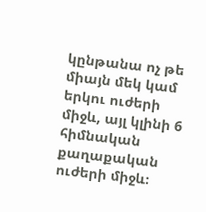կընթանա ոչ թե միայն մեկ կամ երկու ուժերի միջև, այլ կլինի 6 հիմնական քաղաքական ուժերի միջև։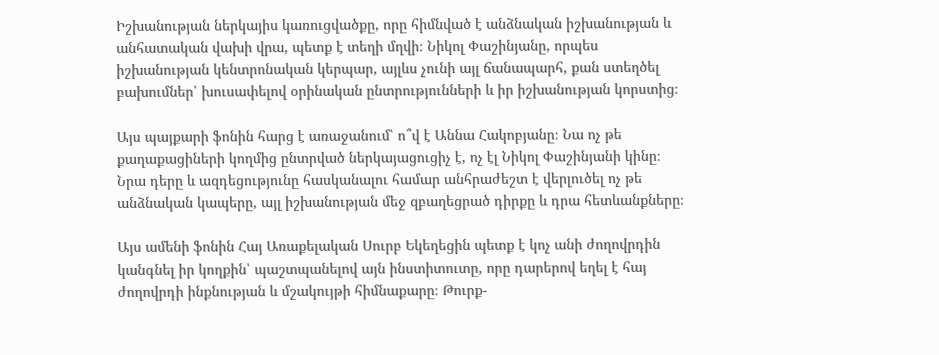Իշխանության ներկայիս կառուցվածքը, որը հիմնված է անձնական իշխանության և անհատական վախի վրա, պետք է տեղի մղվի։ Նիկոլ Փաշինյանը, որպես իշխանության կենտրոնական կերպար, այլևս չունի այլ ճանապարհ, քան ստեղծել բախումներ՝ խուսափելով օրինական ընտրությունների և իր իշխանության կորստից։

Այս պայքարի ֆոնին հարց է առաջանում՝ ո՞վ է Աննա Հակոբյանը։ Նա ոչ թե քաղաքացիների կողմից ընտրված ներկայացուցիչ է, ոչ էլ Նիկոլ Փաշինյանի կինը։ Նրա դերը և ազդեցությունը հասկանալու համար անհրաժեշտ է վերլուծել ոչ թե անձնական կապերը, այլ իշխանության մեջ զբաղեցրած դիրքը և դրա հետևանքները։

Այս ամենի ֆոնին Հայ Առաքելական Սուրբ Եկեղեցին պետք է կոչ անի ժողովրդին կանգնել իր կողքին՝ պաշտպանելով այն ինստիտուտը, որը դարերով եղել է հայ ժողովրդի ինքնության և մշակույթի հիմնաքարը։ Թուրք-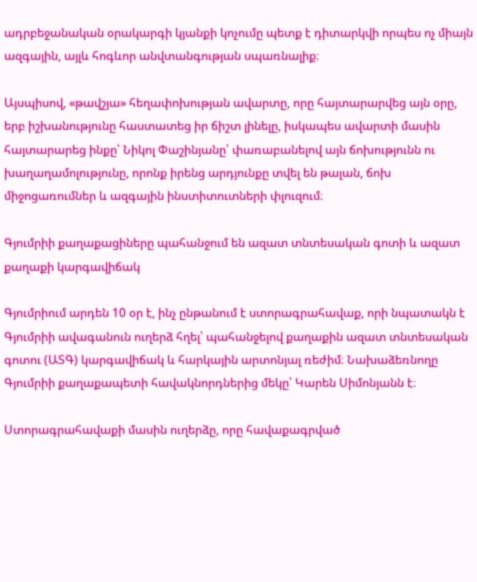ադրբեջանական օրակարգի կյանքի կոչումը պետք է դիտարկվի որպես ոչ միայն ազգային, այլև հոգևոր անվտանգության սպառնալիք։

Այսպիսով, «թավշյա» հեղափոխության ավարտը, որը հայտարարվեց այն օրը, երբ իշխանությունը հաստատեց իր ճիշտ լինելը, իսկապես ավարտի մասին հայտարարեց ինքը՝ Նիկոլ Փաշինյանը՝ փառաբանելով այն ճոխությունն ու խաղաղամոլությունը, որոնք իրենց արդյունքը տվել են թալան, ճոխ միջոցառումներ և ազգային ինստիտուտների փլուզում։

Գյումրիի քաղաքացիները պահանջում են ազատ տնտեսական գոտի և ազատ քաղաքի կարգավիճակ

Գյումրիում արդեն 10 օր է, ինչ ընթանում է ստորագրահավաք, որի նպատակն է Գյումրիի ավագանուն ուղերձ հղել՝ պահանջելով քաղաքին ազատ տնտեսական գոտու (ԱՏԳ) կարգավիճակ և հարկային արտոնյալ ռեժիմ։ Նախաձեռնողը Գյումրիի քաղաքապետի հավակնորդներից մեկը՝ Կարեն Սիմոնյանն է։

Ստորագրահավաքի մասին ուղերձը, որը հավաքագրված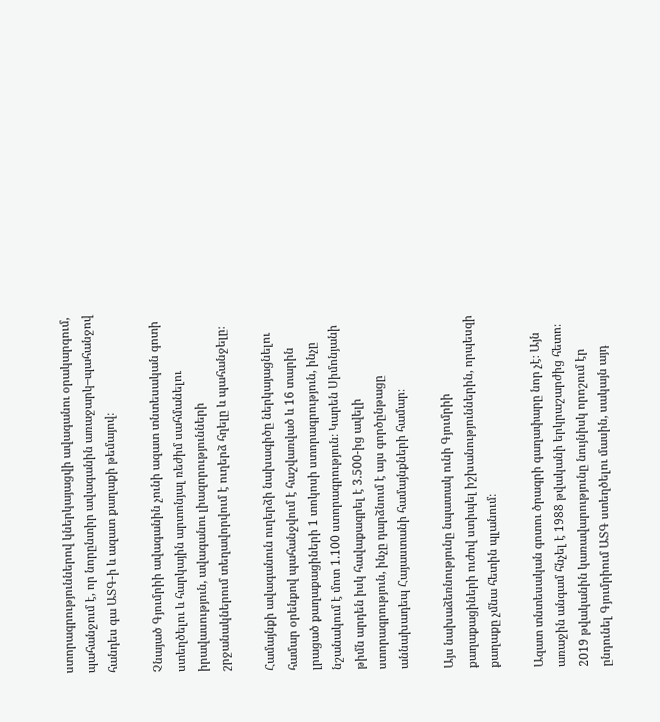ստորագրություններով կներկայացվի ավագանու օրակարգում, պահանջում է, որ նորընտիր ավագանին առաջարկ–պահանջով հանդես գա ԱՏԳ-ի և ազատ քաղաքի թեմայով։

Չնայած Գյումրիի ավագանին չունի ազատ տնտեսական գոտի ստեղծելու և հարկային արտոնյալ ռեժիմ սահմանելու իրավասություն, ավագանու լիազորությունների շրջանակներում տեղավորվում է ուղերձ հղելը և պահանջելը։

Համայնքի ավագանուն ուղերձի նախագիծը ներկայացնելու համար օրենքով պահանջվում է հաշվառված և 16 տարին լրացած քաղաքացիների 1 տոկոսի ստորագրություն, ինչը նշանակում է մոտ 1.100 ստորագրություն։ Կարեն Սիմոնյանի թիմն արդեն իսկ հավաքագրել է 3.500-ից ավելի ստորագրություն, ինչը դարձնում է այս գործընթացը աննախադեպ Հայաստանի համայնքների համար։

Այս նախաձեռնությունը նպատակ ունի Գյումրիի քաղաքացիների ուժով ստիպել իշխանություններին, որպեսզի քաղաքը չմնա հետին պլանում։

Ազատ տնտեսական գոտու ծրագրի գաղափարը նոր չէ։ Այն առաջին անգամ հնչել է 1988 թվականի երկրաշարժից հետո։ 2019 թվականին կառավարությունը նույնիսկ որոշում էր ընդունել Գյումրիում ԱՏԳ ստեղծելու մասին, սակայն այդ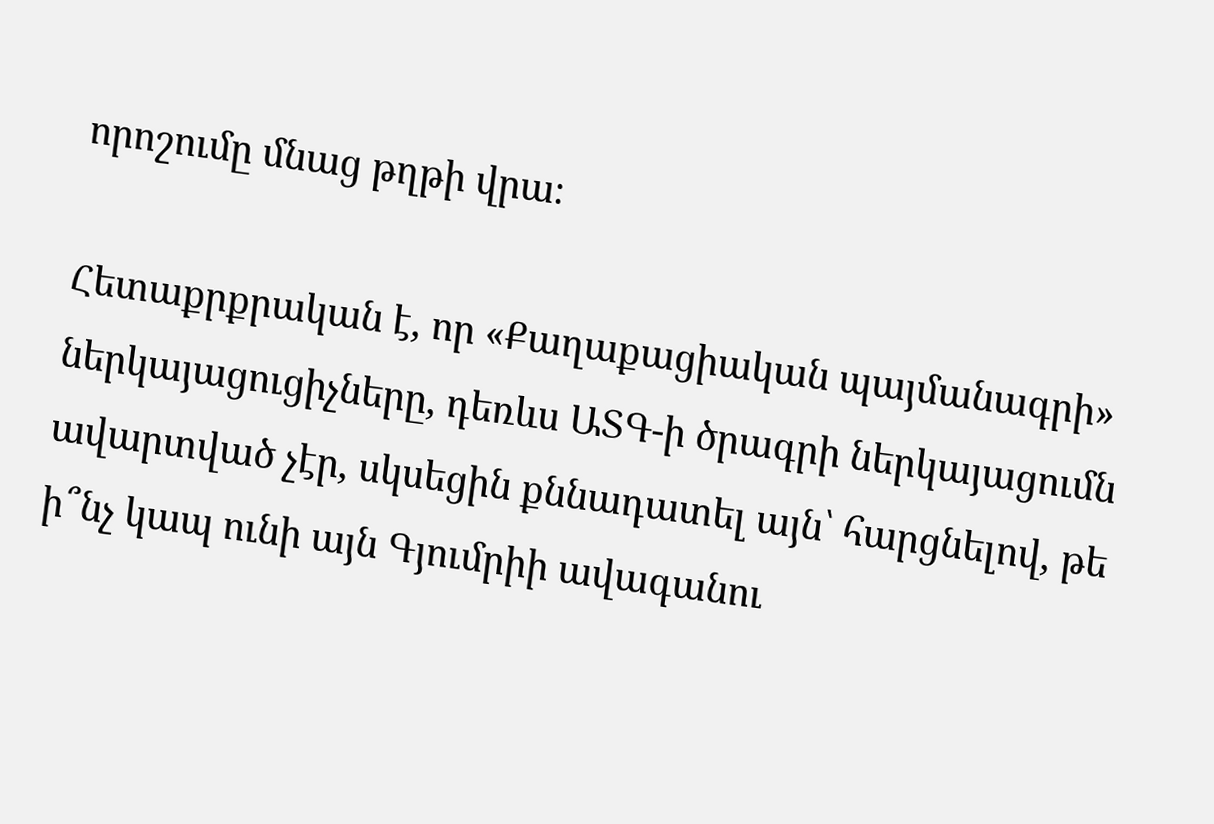որոշումը մնաց թղթի վրա։

Հետաքրքրական է, որ «Քաղաքացիական պայմանագրի» ներկայացուցիչները, դեռևս ԱՏԳ-ի ծրագրի ներկայացումն ավարտված չէր, սկսեցին քննադատել այն՝ հարցնելով, թե ի՞նչ կապ ունի այն Գյումրիի ավագանու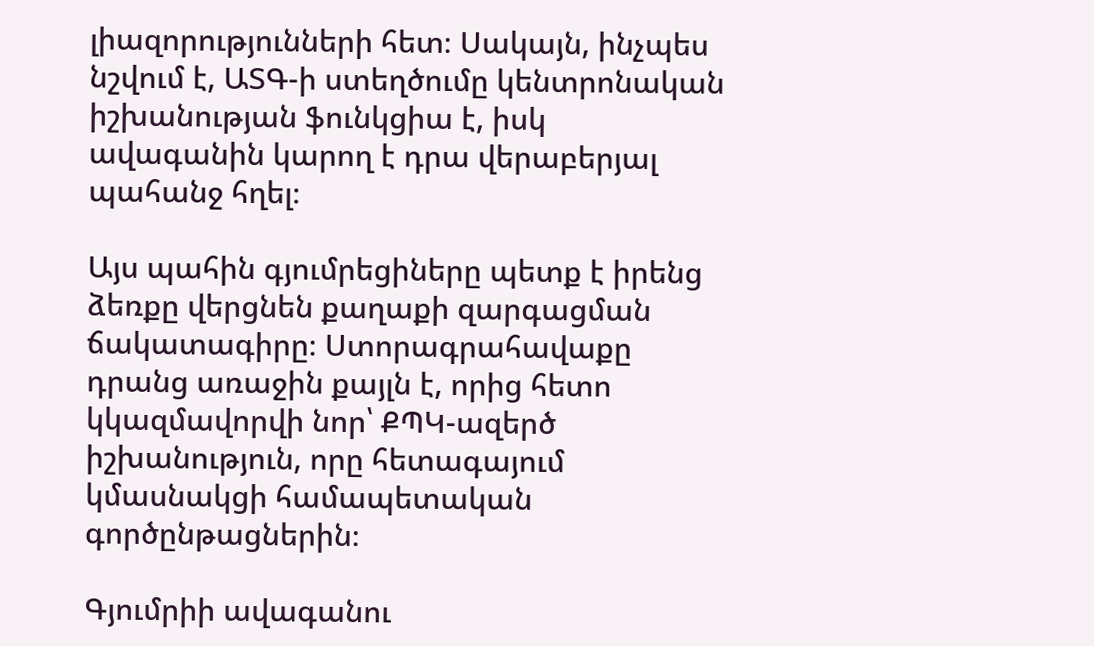լիազորությունների հետ։ Սակայն, ինչպես նշվում է, ԱՏԳ-ի ստեղծումը կենտրոնական իշխանության ֆունկցիա է, իսկ ավագանին կարող է դրա վերաբերյալ պահանջ հղել։

Այս պահին գյումրեցիները պետք է իրենց ձեռքը վերցնեն քաղաքի զարգացման ճակատագիրը։ Ստորագրահավաքը դրանց առաջին քայլն է, որից հետո կկազմավորվի նոր՝ ՔՊԿ-ազերծ իշխանություն, որը հետագայում կմասնակցի համապետական գործընթացներին։

Գյումրիի ավագանու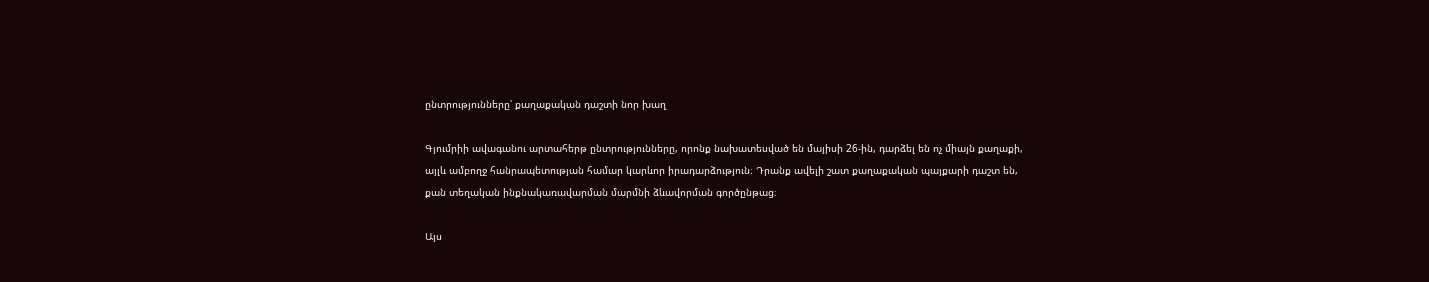ընտրությունները՝ քաղաքական դաշտի նոր խաղ

Գյումրիի ավագանու արտահերթ ընտրությունները, որոնք նախատեսված են մայիսի 26-ին, դարձել են ոչ միայն քաղաքի, այլև ամբողջ հանրապետության համար կարևոր իրադարձություն։ Դրանք ավելի շատ քաղաքական պայքարի դաշտ են, քան տեղական ինքնակառավարման մարմնի ձևավորման գործընթաց։

Այս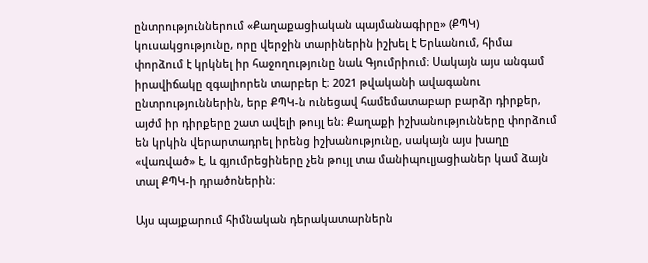ընտրություններում «Քաղաքացիական պայմանագիրը» (ՔՊԿ) կուսակցությունը, որը վերջին տարիներին իշխել է Երևանում, հիմա փորձում է կրկնել իր հաջողությունը նաև Գյումրիում։ Սակայն այս անգամ իրավիճակը զգալիորեն տարբեր է։ 2021 թվականի ավագանու ընտրություններին, երբ ՔՊԿ-ն ունեցավ համեմատաբար բարձր դիրքեր, այժմ իր դիրքերը շատ ավելի թույլ են։ Քաղաքի իշխանությունները փորձում են կրկին վերարտադրել իրենց իշխանությունը, սակայն այս խաղը «վառված» է, և գյումրեցիները չեն թույլ տա մանիպուլյացիաներ կամ ձայն տալ ՔՊԿ-ի դրածոներին։

Այս պայքարում հիմնական դերակատարներն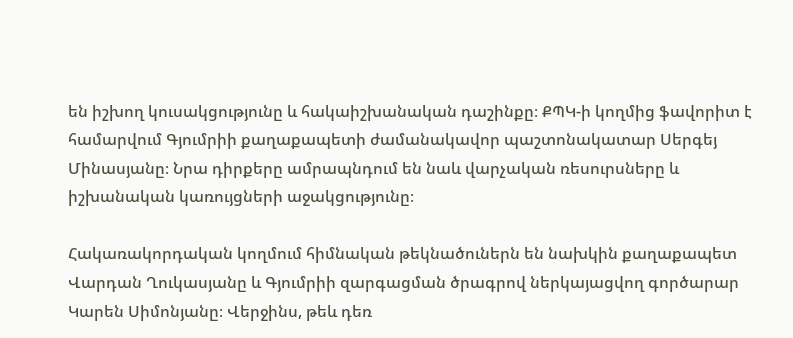են իշխող կուսակցությունը և հակաիշխանական դաշինքը։ ՔՊԿ-ի կողմից ֆավորիտ է համարվում Գյումրիի քաղաքապետի ժամանակավոր պաշտոնակատար Սերգեյ Մինասյանը։ Նրա դիրքերը ամրապնդում են նաև վարչական ռեսուրսները և իշխանական կառույցների աջակցությունը։

Հակառակորդական կողմում հիմնական թեկնածուներն են նախկին քաղաքապետ Վարդան Ղուկասյանը և Գյումրիի զարգացման ծրագրով ներկայացվող գործարար Կարեն Սիմոնյանը։ Վերջինս, թեև դեռ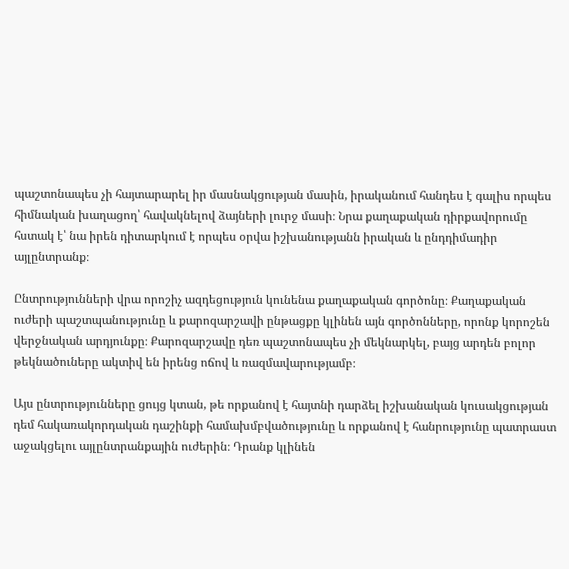պաշտոնապես չի հայտարարել իր մասնակցության մասին, իրականում հանդես է գալիս որպես հիմնական խաղացող՝ հավակնելով ձայների լուրջ մասի։ Նրա քաղաքական դիրքավորումը հստակ է՝ նա իրեն դիտարկում է որպես օրվա իշխանությանն իրական և ընդդիմադիր այլընտրանք։

Ընտրությունների վրա որոշիչ ազդեցություն կունենա քաղաքական գործոնը։ Քաղաքական ուժերի պաշտպանությունը և քարոզարշավի ընթացքը կլինեն այն գործոնները, որոնք կորոշեն վերջնական արդյունքը։ Քարոզարշավը դեռ պաշտոնապես չի մեկնարկել, բայց արդեն բոլոր թեկնածուները ակտիվ են իրենց ոճով և ռազմավարությամբ։

Այս ընտրությունները ցույց կտան, թե որքանով է հայտնի դարձել իշխանական կուսակցության դեմ հակառակորդական դաշինքի համախմբվածությունը և որքանով է հանրությունը պատրաստ աջակցելու այլընտրանքային ուժերին։ Դրանք կլինեն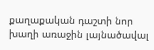քաղաքական դաշտի նոր խաղի առաջին լայնածավալ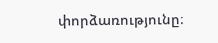փորձառությունը։